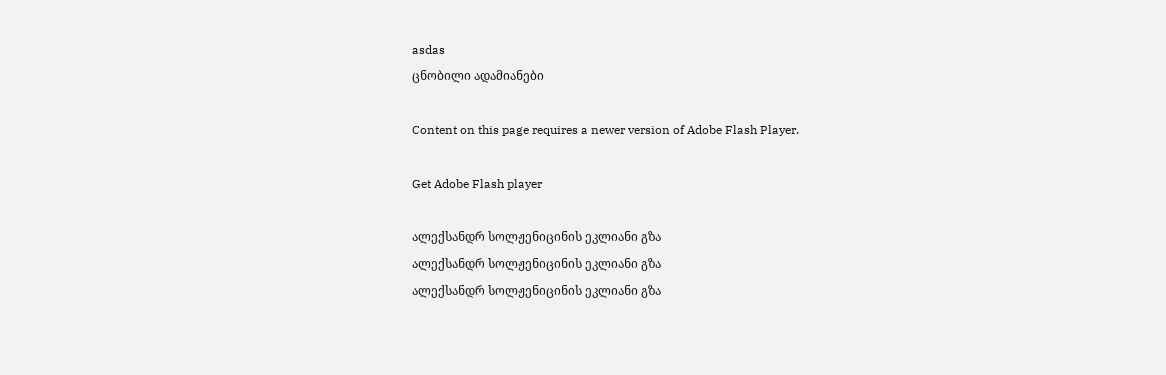asdas
ცნობილი ადამიანები

Content on this page requires a newer version of Adobe Flash Player.

Get Adobe Flash player

ალექსანდრ სოლჟენიცინის ეკლიანი გზა
ალექსანდრ სოლჟენიცინის ეკლიანი გზა
ალექსანდრ სოლჟენიცინის ეკლიანი გზა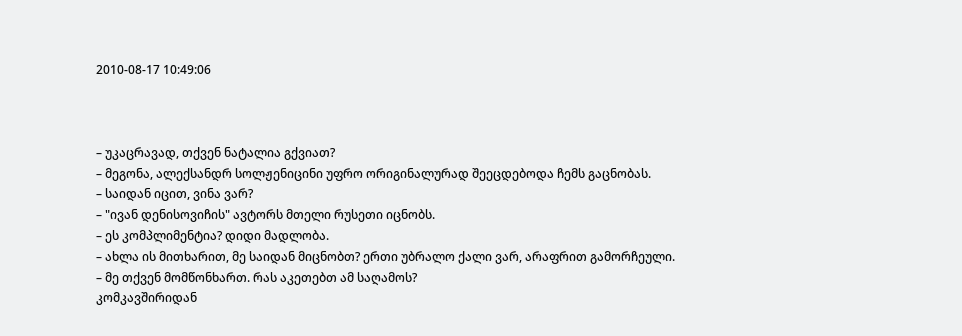2010-08-17 10:49:06



– უკაცრავად, თქვენ ნატალია გქვიათ?
– მეგონა, ალექსანდრ სოლჟენიცინი უფრო ორიგინალურად შეეცდებოდა ჩემს გაცნობას.
– საიდან იცით, ვინა ვარ?
– "ივან დენისოვიჩის" ავტორს მთელი რუსეთი იცნობს.
– ეს კომპლიმენტია? დიდი მადლობა.
– ახლა ის მითხარით, მე საიდან მიცნობთ? ერთი უბრალო ქალი ვარ, არაფრით გამორჩეული.
– მე თქვენ მომწონხართ. რას აკეთებთ ამ საღამოს?
კომკავშირიდან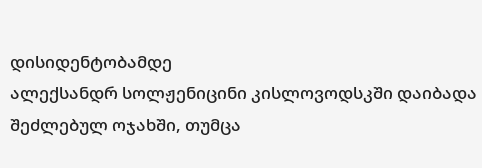დისიდენტობამდე
ალექსანდრ სოლჟენიცინი კისლოვოდსკში დაიბადა შეძლებულ ოჯახში, თუმცა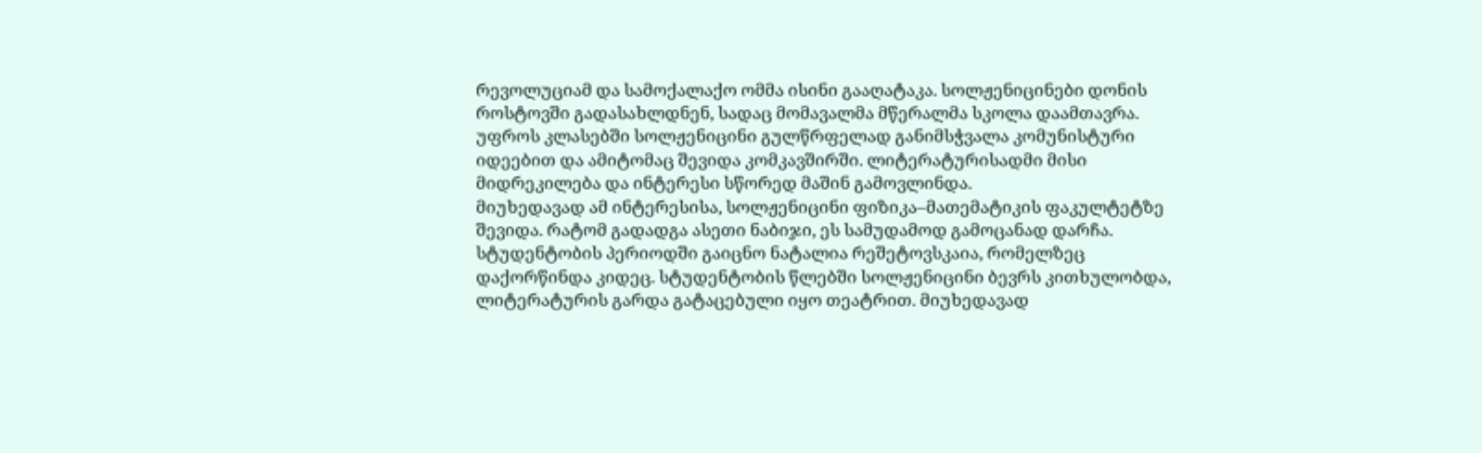რევოლუციამ და სამოქალაქო ომმა ისინი გააღატაკა. სოლჟენიცინები დონის როსტოვში გადასახლდნენ, სადაც მომავალმა მწერალმა სკოლა დაამთავრა. უფროს კლასებში სოლჟენიცინი გულწრფელად განიმსჭვალა კომუნისტური იდეებით და ამიტომაც შევიდა კომკავშირში. ლიტერატურისადმი მისი მიდრეკილება და ინტერესი სწორედ მაშინ გამოვლინდა.
მიუხედავად ამ ინტერესისა, სოლჟენიცინი ფიზიკა–მათემატიკის ფაკულტეტზე შევიდა. რატომ გადადგა ასეთი ნაბიჯი, ეს სამუდამოდ გამოცანად დარჩა. სტუდენტობის პერიოდში გაიცნო ნატალია რეშეტოვსკაია, რომელზეც დაქორწინდა კიდეც. სტუდენტობის წლებში სოლჟენიცინი ბევრს კითხულობდა, ლიტერატურის გარდა გატაცებული იყო თეატრით. მიუხედავად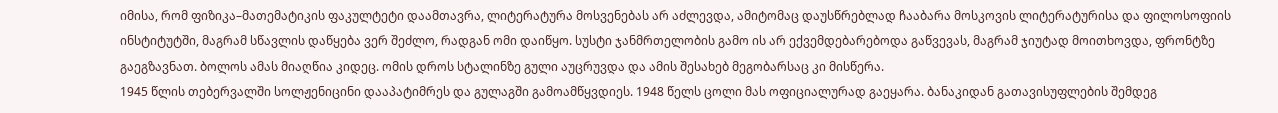იმისა, რომ ფიზიკა–მათემატიკის ფაკულტეტი დაამთავრა, ლიტერატურა მოსვენებას არ აძლევდა, ამიტომაც დაუსწრებლად ჩააბარა მოსკოვის ლიტერატურისა და ფილოსოფიის ინსტიტუტში, მაგრამ სწავლის დაწყება ვერ შეძლო, რადგან ომი დაიწყო. სუსტი ჯანმრთელობის გამო ის არ ექვემდებარებოდა გაწვევას, მაგრამ ჯიუტად მოითხოვდა, ფრონტზე გაეგზავნათ. ბოლოს ამას მიაღწია კიდეც. ომის დროს სტალინზე გული აუცრუვდა და ამის შესახებ მეგობარსაც კი მისწერა.
1945 წლის თებერვალში სოლჟენიცინი დააპატიმრეს და გულაგში გამოამწყვდიეს. 1948 წელს ცოლი მას ოფიციალურად გაეყარა. ბანაკიდან გათავისუფლების შემდეგ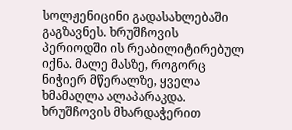სოლჟენიცინი გადასახლებაში გაგზავნეს. ხრუშჩოვის პერიოდში ის რეაბილიტირებულ იქნა. მალე მასზე, როგორც ნიჭიერ მწერალზე, ყველა ხმამაღლა ალაპარაკდა. ხრუშჩოვის მხარდაჭერით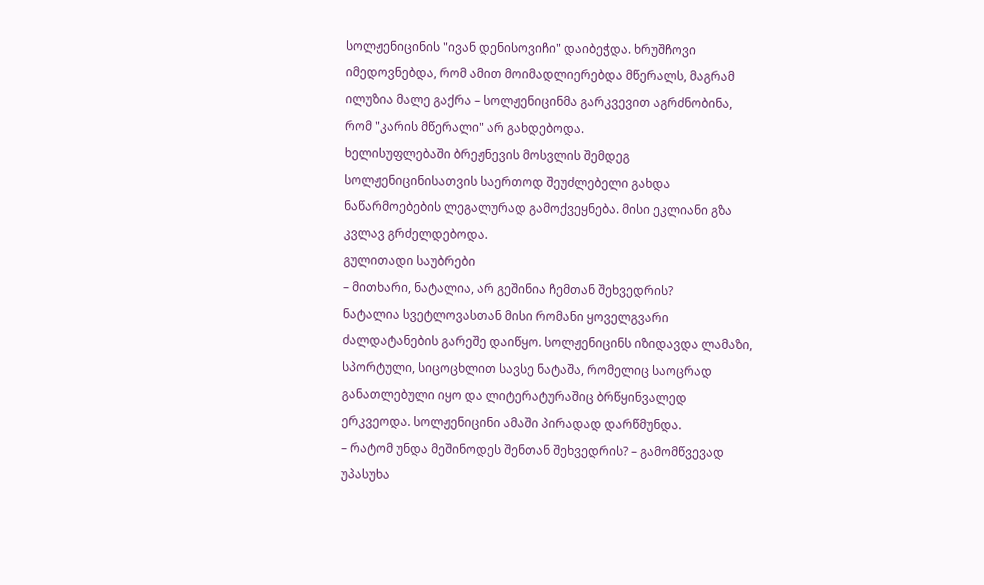სოლჟენიცინის "ივან დენისოვიჩი" დაიბეჭდა. ხრუშჩოვი იმედოვნებდა, რომ ამით მოიმადლიერებდა მწერალს, მაგრამ ილუზია მალე გაქრა – სოლჟენიცინმა გარკვევით აგრძნობინა, რომ "კარის მწერალი" არ გახდებოდა.
ხელისუფლებაში ბრეჟნევის მოსვლის შემდეგ სოლჟენიცინისათვის საერთოდ შეუძლებელი გახდა ნაწარმოებების ლეგალურად გამოქვეყნება. მისი ეკლიანი გზა კვლავ გრძელდებოდა.
გულითადი საუბრები
– მითხარი, ნატალია, არ გეშინია ჩემთან შეხვედრის?
ნატალია სვეტლოვასთან მისი რომანი ყოველგვარი ძალდატანების გარეშე დაიწყო. სოლჟენიცინს იზიდავდა ლამაზი, სპორტული, სიცოცხლით სავსე ნატაშა, რომელიც საოცრად განათლებული იყო და ლიტერატურაშიც ბრწყინვალედ ერკვეოდა. სოლჟენიცინი ამაში პირადად დარწმუნდა.
– რატომ უნდა მეშინოდეს შენთან შეხვედრის? – გამომწვევად უპასუხა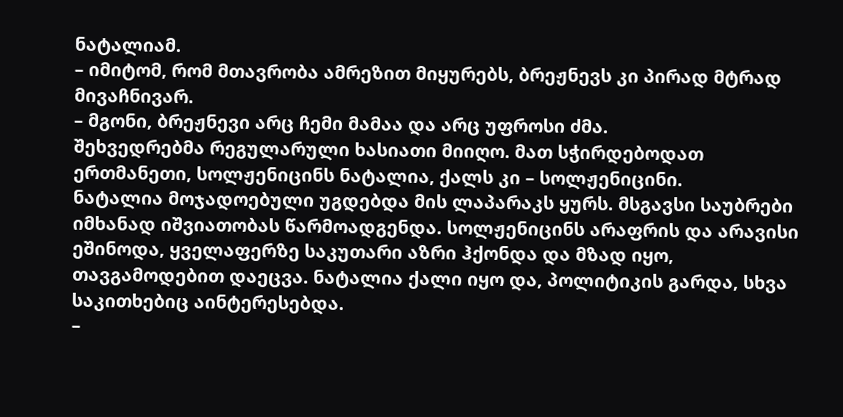ნატალიამ.
– იმიტომ, რომ მთავრობა ამრეზით მიყურებს, ბრეჟნევს კი პირად მტრად მივაჩნივარ.
– მგონი, ბრეჟნევი არც ჩემი მამაა და არც უფროსი ძმა.
შეხვედრებმა რეგულარული ხასიათი მიიღო. მათ სჭირდებოდათ ერთმანეთი, სოლჟენიცინს ნატალია, ქალს კი – სოლჟენიცინი.
ნატალია მოჯადოებული უგდებდა მის ლაპარაკს ყურს. მსგავსი საუბრები იმხანად იშვიათობას წარმოადგენდა. სოლჟენიცინს არაფრის და არავისი ეშინოდა, ყველაფერზე საკუთარი აზრი ჰქონდა და მზად იყო, თავგამოდებით დაეცვა. ნატალია ქალი იყო და, პოლიტიკის გარდა, სხვა საკითხებიც აინტერესებდა.
–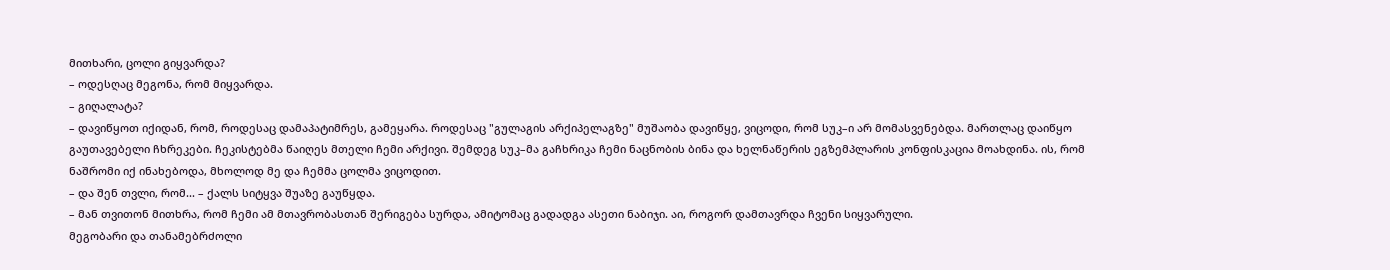მითხარი, ცოლი გიყვარდა?
– ოდესღაც მეგონა, რომ მიყვარდა.
– გიღალატა?
– დავიწყოთ იქიდან, რომ, როდესაც დამაპატიმრეს, გამეყარა. როდესაც "გულაგის არქიპელაგზე" მუშაობა დავიწყე, ვიცოდი, რომ სუკ–ი არ მომასვენებდა. მართლაც დაიწყო გაუთავებელი ჩხრეკები. ჩეკისტებმა წაიღეს მთელი ჩემი არქივი. შემდეგ სუკ–მა გაჩხრიკა ჩემი ნაცნობის ბინა და ხელნაწერის ეგზემპლარის კონფისკაცია მოახდინა. ის, რომ ნაშრომი იქ ინახებოდა, მხოლოდ მე და ჩემმა ცოლმა ვიცოდით.
– და შენ თვლი, რომ... – ქალს სიტყვა შუაზე გაუწყდა.
– მან თვითონ მითხრა, რომ ჩემი ამ მთავრობასთან შერიგება სურდა, ამიტომაც გადადგა ასეთი ნაბიჯი. აი, როგორ დამთავრდა ჩვენი სიყვარული.
მეგობარი და თანამებრძოლი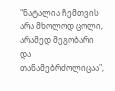"ნატალია ჩემთვის არა მხოლოდ ცოლი, არამედ მეგობარი და თანამებრძოლიცაა",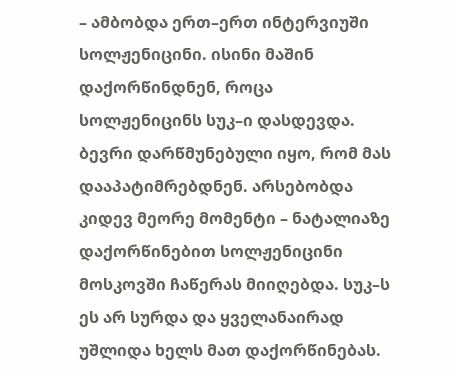– ამბობდა ერთ–ერთ ინტერვიუში სოლჟენიცინი. ისინი მაშინ დაქორწინდნენ, როცა სოლჟენიცინს სუკ–ი დასდევდა. ბევრი დარწმუნებული იყო, რომ მას დააპატიმრებდნენ. არსებობდა კიდევ მეორე მომენტი – ნატალიაზე დაქორწინებით სოლჟენიცინი მოსკოვში ჩაწერას მიიღებდა. სუკ–ს ეს არ სურდა და ყველანაირად უშლიდა ხელს მათ დაქორწინებას.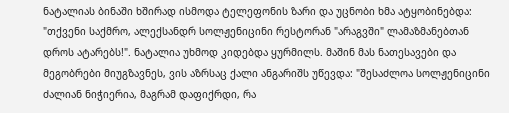ნატალიას ბინაში ხშირად ისმოდა ტელეფონის ზარი და უცნობი ხმა ატყობინებდა: "თქვენი საქმრო, ალექსანდრ სოლჟენიცინი რესტორან "არაგვში" ლამაზმანებთან დროს ატარებს!". ნატალია უხმოდ კიდებდა ყურმილს. მაშინ მას ნათესავები და მეგობრები მიუგზავნეს, ვის აზრსაც ქალი ანგარიშს უწევდა: "შესაძლოა სოლჟენიცინი ძალიან ნიჭიერია, მაგრამ დაფიქრდი, რა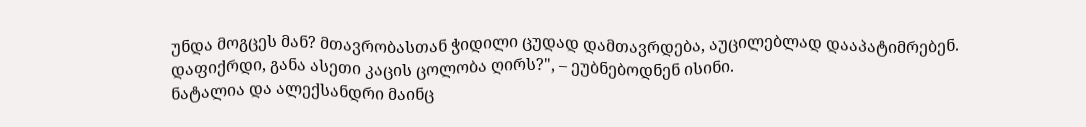უნდა მოგცეს მან? მთავრობასთან ჭიდილი ცუდად დამთავრდება, აუცილებლად დააპატიმრებენ. დაფიქრდი, განა ასეთი კაცის ცოლობა ღირს?", – ეუბნებოდნენ ისინი.
ნატალია და ალექსანდრი მაინც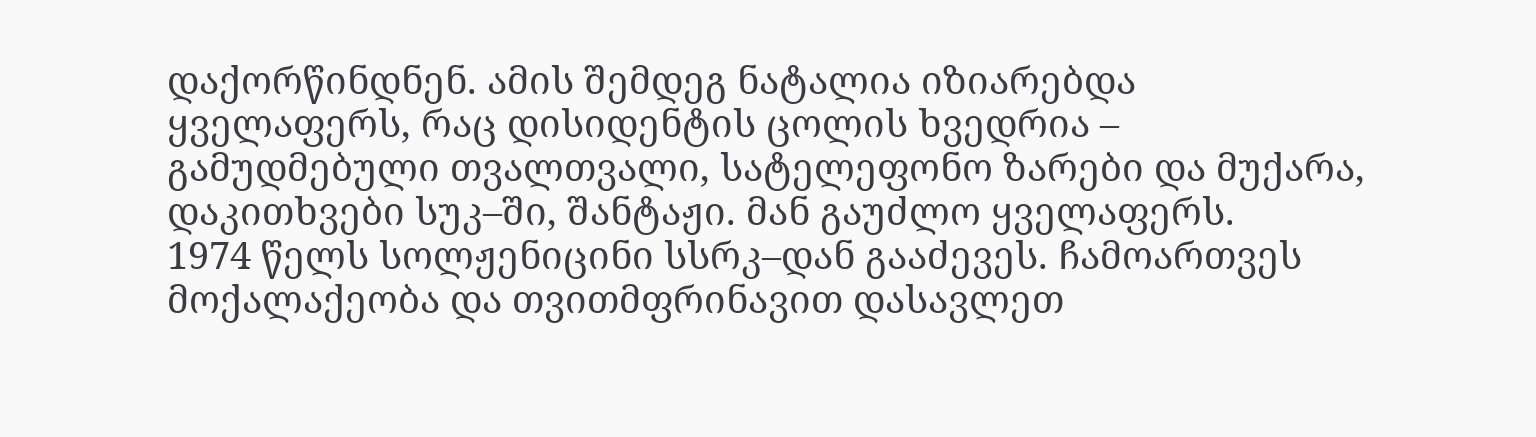დაქორწინდნენ. ამის შემდეგ ნატალია იზიარებდა ყველაფერს, რაც დისიდენტის ცოლის ხვედრია – გამუდმებული თვალთვალი, სატელეფონო ზარები და მუქარა, დაკითხვები სუკ–ში, შანტაჟი. მან გაუძლო ყველაფერს.
1974 წელს სოლჟენიცინი სსრკ–დან გააძევეს. ჩამოართვეს მოქალაქეობა და თვითმფრინავით დასავლეთ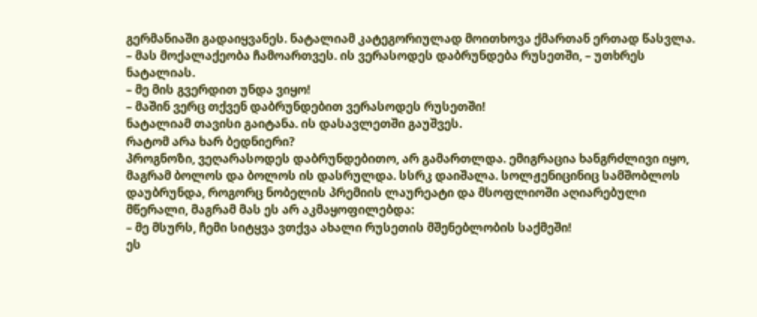გერმანიაში გადაიყვანეს. ნატალიამ კატეგორიულად მოითხოვა ქმართან ერთად წასვლა.
– მას მოქალაქეობა ჩამოართვეს. ის ვერასოდეს დაბრუნდება რუსეთში, – უთხრეს ნატალიას.
– მე მის გვერდით უნდა ვიყო!
– მაშინ ვერც თქვენ დაბრუნდებით ვერასოდეს რუსეთში!
ნატალიამ თავისი გაიტანა. ის დასავლეთში გაუშვეს.
რატომ არა ხარ ბედნიერი?
პროგნოზი, ვეღარასოდეს დაბრუნდებითო, არ გამართლდა. ემიგრაცია ხანგრძლივი იყო, მაგრამ ბოლოს და ბოლოს ის დასრულდა. სსრკ დაიშალა. სოლჟენიცინიც სამშობლოს დაუბრუნდა, როგორც ნობელის პრემიის ლაურეატი და მსოფლიოში აღიარებული მწერალი, მაგრამ მას ეს არ აკმაყოფილებდა:
– მე მსურს, ჩემი სიტყვა ვთქვა ახალი რუსეთის მშენებლობის საქმეში!
ეს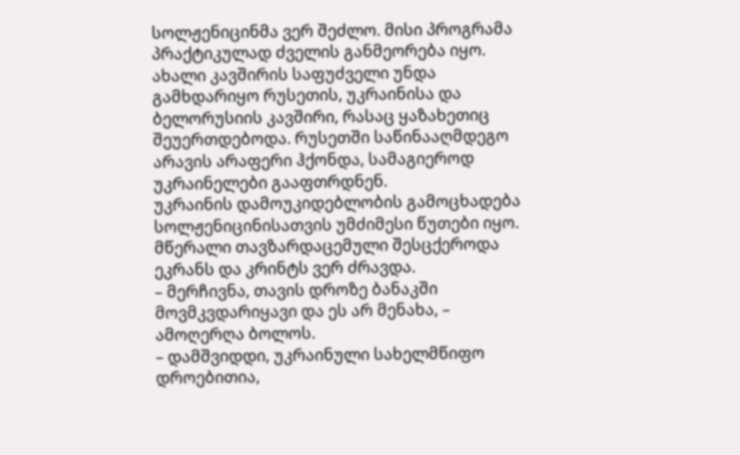სოლჟენიცინმა ვერ შეძლო. მისი პროგრამა პრაქტიკულად ძველის განმეორება იყო. ახალი კავშირის საფუძველი უნდა გამხდარიყო რუსეთის, უკრაინისა და ბელორუსიის კავშირი, რასაც ყაზახეთიც შეუერთდებოდა. რუსეთში საწინააღმდეგო არავის არაფერი ჰქონდა, სამაგიეროდ უკრაინელები გააფთრდნენ.
უკრაინის დამოუკიდებლობის გამოცხადება სოლჟენიცინისათვის უმძიმესი წუთები იყო. მწერალი თავზარდაცემული შესცქეროდა ეკრანს და კრინტს ვერ ძრავდა.
– მერჩივნა, თავის დროზე ბანაკში მოვმკვდარიყავი და ეს არ მენახა, – ამოღერღა ბოლოს.
– დამშვიდდი, უკრაინული სახელმწიფო დროებითია,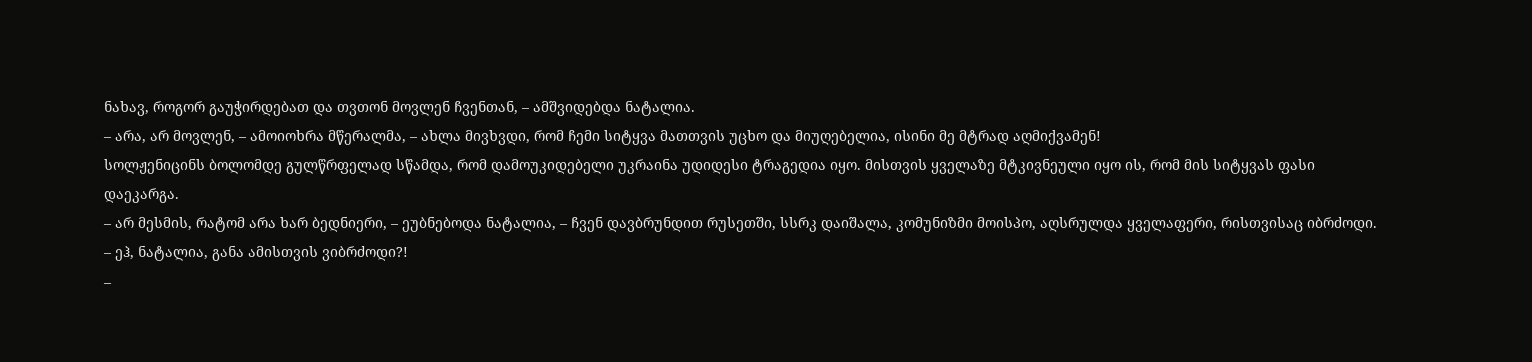ნახავ, როგორ გაუჭირდებათ და თვთონ მოვლენ ჩვენთან, – ამშვიდებდა ნატალია.
– არა, არ მოვლენ, – ამოიოხრა მწერალმა, – ახლა მივხვდი, რომ ჩემი სიტყვა მათთვის უცხო და მიუღებელია, ისინი მე მტრად აღმიქვამენ!
სოლჟენიცინს ბოლომდე გულწრფელად სწამდა, რომ დამოუკიდებელი უკრაინა უდიდესი ტრაგედია იყო. მისთვის ყველაზე მტკივნეული იყო ის, რომ მის სიტყვას ფასი დაეკარგა.
– არ მესმის, რატომ არა ხარ ბედნიერი, – ეუბნებოდა ნატალია, – ჩვენ დავბრუნდით რუსეთში, სსრკ დაიშალა, კომუნიზმი მოისპო, აღსრულდა ყველაფერი, რისთვისაც იბრძოდი.
– ეჰ, ნატალია, განა ამისთვის ვიბრძოდი?!
–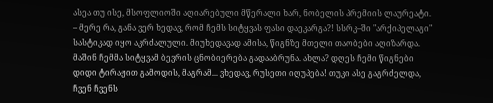ასეა თუ ისე, მსოფლიოში აღიარებული მწერალი ხარ, ნობელის პრემიის ლაურეატი.
– მერე რა, განა ვერ ხედავ, რომ ჩემს სიტყვას ფასი დაეკარგა?! სსრკ–ში "არქიპელაგი" სასტიკად იყო აკრძალული. მიუხედავად ამისა, წიგნზე მთელი თაობები აღიზარდა. მაშინ ჩემმა სიტყვამ ბევრის ცნობიერება გადააბრუნა. ახლა? დღეს ჩემი წიგნები დიდი ტირაჟით გამოდის, მაგრამ... ვხედავ, რუსეთი იღუპება! თუკი ასე გაგრძელდა, ჩვენ ჩვენს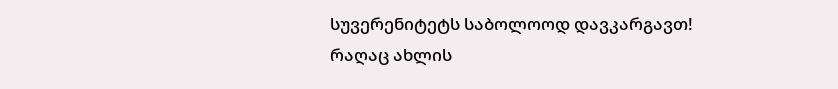სუვერენიტეტს საბოლოოდ დავკარგავთ! რაღაც ახლის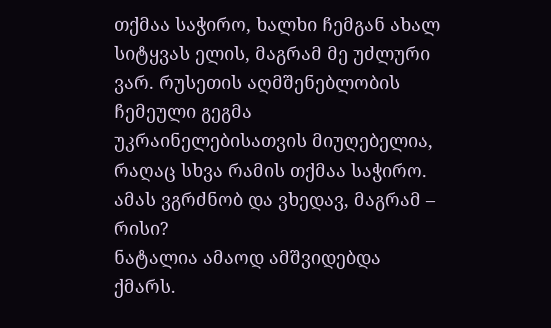თქმაა საჭირო, ხალხი ჩემგან ახალ სიტყვას ელის, მაგრამ მე უძლური ვარ. რუსეთის აღმშენებლობის ჩემეული გეგმა უკრაინელებისათვის მიუღებელია, რაღაც სხვა რამის თქმაა საჭირო. ამას ვგრძნობ და ვხედავ, მაგრამ – რისი?
ნატალია ამაოდ ამშვიდებდა ქმარს.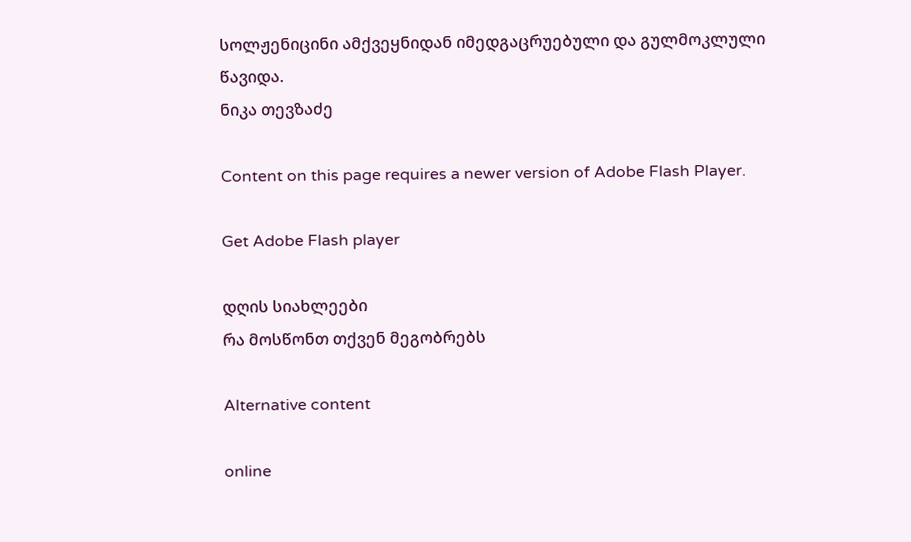სოლჟენიცინი ამქვეყნიდან იმედგაცრუებული და გულმოკლული წავიდა.
ნიკა თევზაძე

Content on this page requires a newer version of Adobe Flash Player.

Get Adobe Flash player

დღის სიახლეები
რა მოსწონთ თქვენ მეგობრებს

Alternative content

online